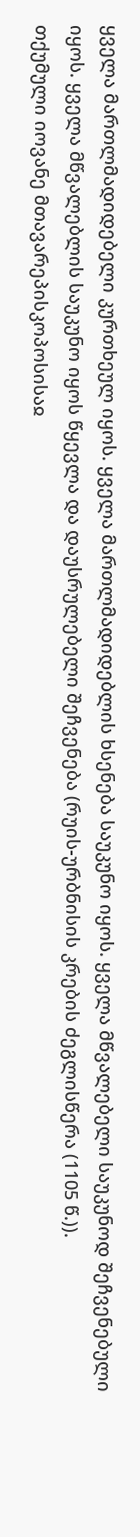ყველა მართლმადიდებელი კურთხეულ იყოს. ყველა მართლმადიდებლის ხსენება საუკუნო იყოს. ყველა მწვალებელი საუკუნოდ შეჩვენებული იყოს. ყველა მწვალებლის საუკუნო იყოს წყევლა და დაუსრულებელი შეჩვენება (რუის-ურბნისის კრების ძეგლისწერა (1105 წ.)).
თქუმული იოვანე მთავარეპისკოპოსისაჲ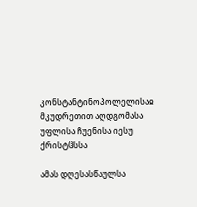კონსტანტინოპოლელისაჲ
მკუდრეთით აღდგომასა უფლისა ჩუენისა იესუ ქრისტჱსსა

ამას დღესასწაულსა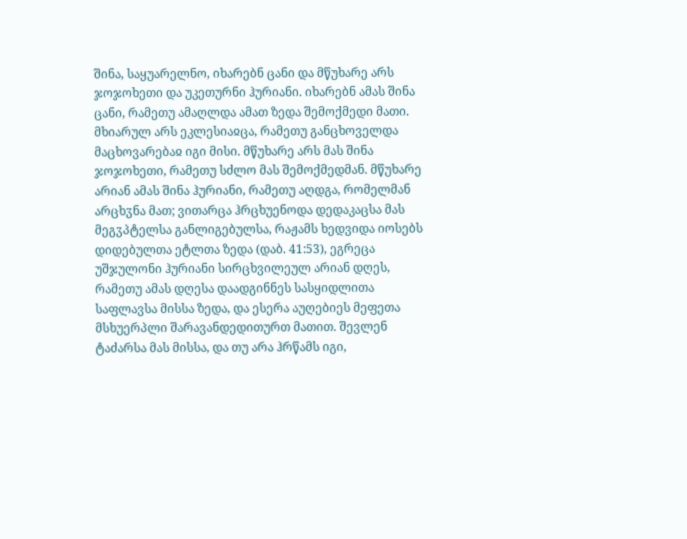შინა, საყუარელნო, იხარებნ ცანი და მწუხარე არს ჯოჯოხეთი და უკეთურნი ჰურიანი. იხარებნ ამას შინა ცანი, რამეთუ ამაღლდა ამათ ზედა შემოქმედი მათი. მხიარულ არს ეკლესიაჲცა, რამეთუ განცხოველდა მაცხოვარებაჲ იგი მისი. მწუხარე არს მას შინა ჯოჯოხეთი, რამეთუ სძლო მას შემოქმედმან. მწუხარე არიან ამას შინა ჰურიანი, რამეთუ აღდგა, რომელმან არცხჳნა მათ; ვითარცა ჰრცხუენოდა დედაკაცსა მას მეგჳპტელსა განლიგებულსა, რაჟამს ხედვიდა იოსებს დიდებულთა ეტლთა ზედა (დაბ. 41:53), ეგრეცა უშჯულონი ჰურიანი სირცხვილეულ არიან დღეს, რამეთუ ამას დღესა დაადგინნეს სასყიდლითა საფლავსა მისსა ზედა, და ესერა აუღებიეს მეფეთა მსხუერპლი შარავანდედითურთ მათით. შევლენ ტაძარსა მას მისსა, და თუ არა ჰრწამს იგი,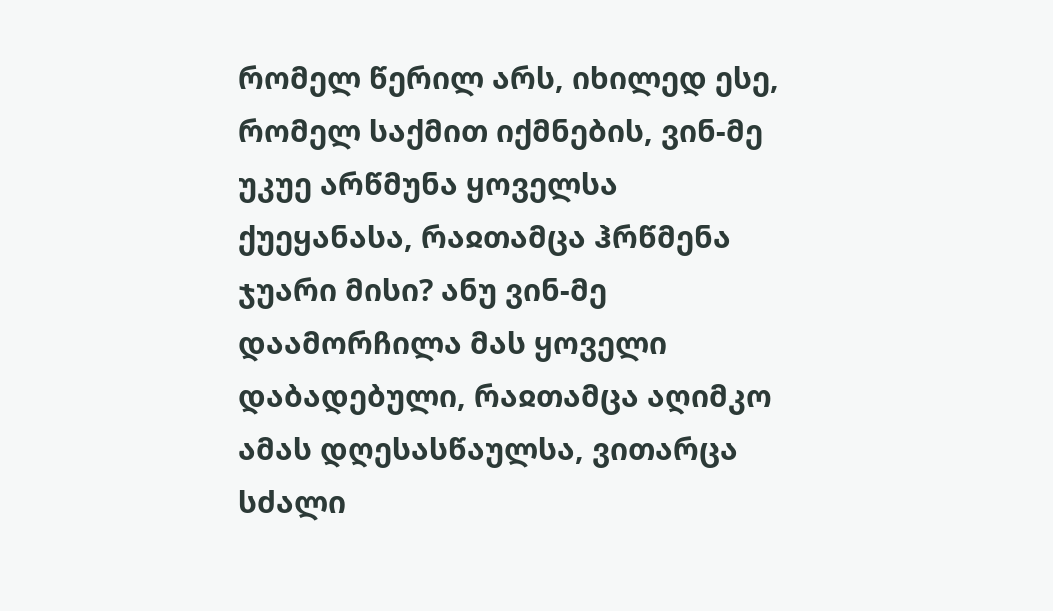რომელ წერილ არს, იხილედ ესე, რომელ საქმით იქმნების, ვინ-მე უკუე არწმუნა ყოველსა ქუეყანასა, რაჲთამცა ჰრწმენა ჯუარი მისი? ანუ ვინ-მე დაამორჩილა მას ყოველი დაბადებული, რაჲთამცა აღიმკო ამას დღესასწაულსა, ვითარცა სძალი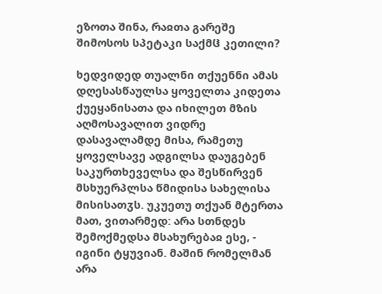ეზოთა შინა, რაჲთა გარეშე შიმოსოს სპეტაკი საქმჱ კეთილი?

ხედვიდედ თუალნი თქუენნი ამას დღესასწაულსა ყოველთა კიდეთა ქუეყანისათა და იხილეთ მზის აღმოსავალით ვიდრე დასავალამდე მისა, რამეთუ ყოველსავე ადგილსა დაუგებენ საკურთხეველსა და შესწირვენ მსხუერპლსა წმიდისა სახელისა მისისათჳს. უკუეთუ თქუან მტერთა მათ, ვითარმედ: არა სთნდეს შემოქმედსა მსახურებაჲ ესე, - იგინი ტყუვიან. მაშინ რომელმან არა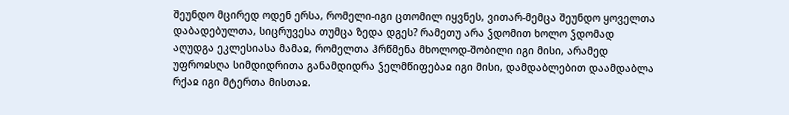შეუნდო მცირედ ოდენ ერსა, რომელი-იგი ცთომილ იყვნეს, ვითარ-მემცა შეუნდო ყოველთა დაბადებულთა, სიცრუვესა თუმცა ზედა დგეს? რამეთუ არა ჴდომით ხოლო ჴდომად აღუდგა ეკლესიასა მამაჲ, რომელთა ჰრწმენა მხოლოდ-შობილი იგი მისი, არამედ უფროჲსღა სიმდიდრითა განამდიდრა ჴელმწიფებაჲ იგი მისი, დამდაბლებით დაამდაბლა რქაჲ იგი მტერთა მისთაჲ.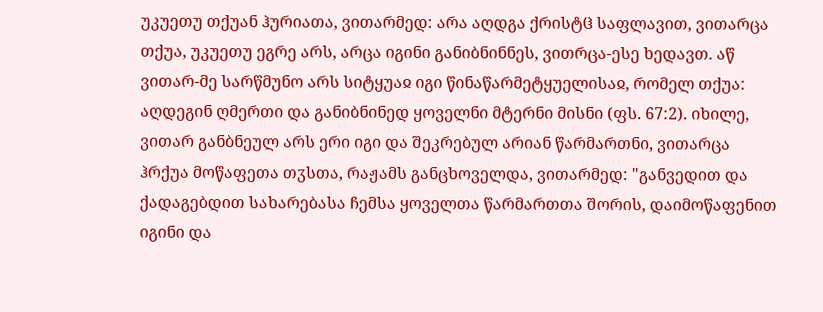უკუეთუ თქუან ჰურიათა, ვითარმედ: არა აღდგა ქრისტჱ საფლავით, ვითარცა თქუა, უკუეთუ ეგრე არს, არცა იგინი განიბნინნეს, ვითრცა-ესე ხედავთ. აწ ვითარ-მე სარწმუნო არს სიტყუაჲ იგი წინაწარმეტყუელისაჲ, რომელ თქუა: აღდეგინ ღმერთი და განიბნინედ ყოველნი მტერნი მისნი (ფს. 67:2). იხილე, ვითარ განბნეულ არს ერი იგი და შეკრებულ არიან წარმართნი, ვითარცა ჰრქუა მოწაფეთა თჳსთა, რაჟამს განცხოველდა, ვითარმედ: "განვედით და ქადაგებდით სახარებასა ჩემსა ყოველთა წარმართთა შორის, დაიმოწაფენით იგინი და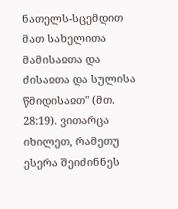ნათელს-სცემდით მათ სახელითა მამისაჲთა და ძისაჲთა და სულისა წმიდისაჲთ" (მთ. 28:19). ვითარცა იხილეთ, რამეთუ ესერა შეიძინნეს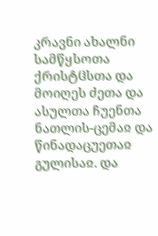კრავნი ახალნი სამწყსოთა ქრისტჱსთა და მოიღეს ძეთა და ასულთა ჩუენთა ნათლის-ცემაჲ და წინადაცუეთაჲ გულისაჲ. და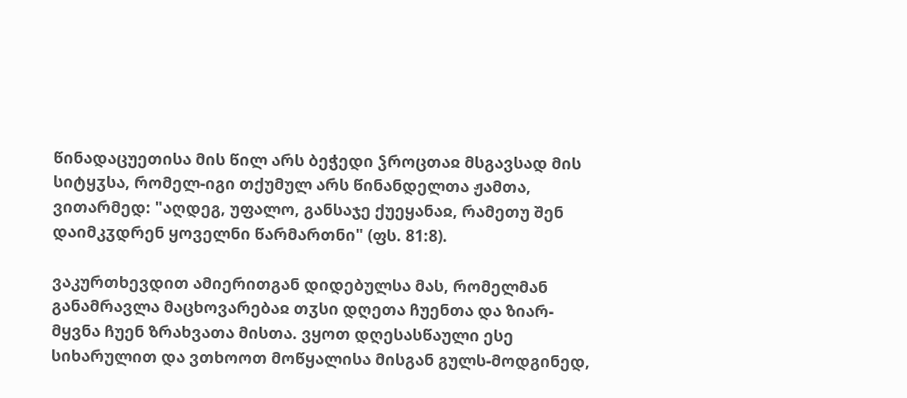წინადაცუეთისა მის წილ არს ბეჭედი ჴროცთაჲ მსგავსად მის სიტყჳსა, რომელ-იგი თქუმულ არს წინანდელთა ჟამთა, ვითარმედ: "აღდეგ, უფალო, განსაჯე ქუეყანაჲ, რამეთუ შენ დაიმკჳდრენ ყოველნი წარმართნი" (ფს. 81:8).

ვაკურთხევდით ამიერითგან დიდებულსა მას, რომელმან განამრავლა მაცხოვარებაჲ თჳსი დღეთა ჩუენთა და ზიარ-მყვნა ჩუენ ზრახვათა მისთა. ვყოთ დღესასწაული ესე სიხარულით და ვთხოოთ მოწყალისა მისგან გულს-მოდგინედ,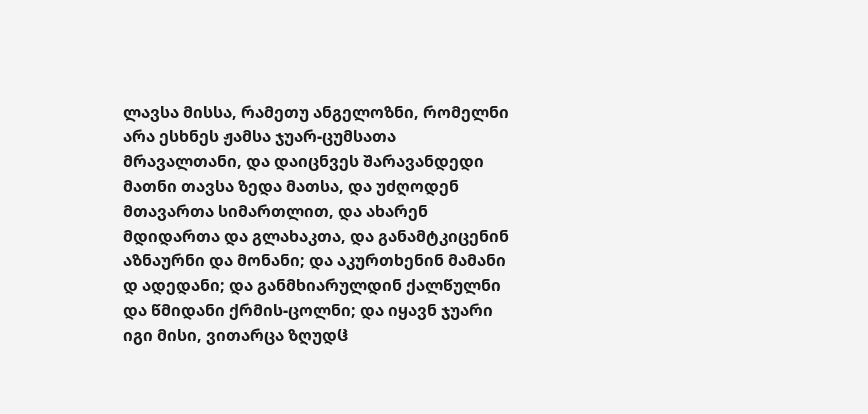ლავსა მისსა, რამეთუ ანგელოზნი, რომელნი არა ესხნეს ჟამსა ჯუარ-ცუმსათა მრავალთანი, და დაიცნვეს შარავანდედი მათნი თავსა ზედა მათსა, და უძღოდენ მთავართა სიმართლით, და ახარენ მდიდართა და გლახაკთა, და განამტკიცენინ აზნაურნი და მონანი; და აკურთხენინ მამანი დ ადედანი; და განმხიარულდინ ქალწულნი და წმიდანი ქრმის-ცოლნი; და იყავნ ჯუარი იგი მისი, ვითარცა ზღუდჱ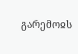გარემოჲს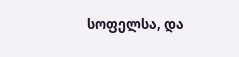სოფელსა, და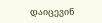დაიცევინ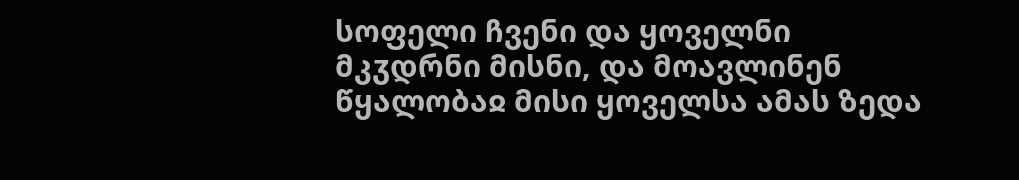სოფელი ჩვენი და ყოველნი მკჳდრნი მისნი, და მოავლინენ წყალობაჲ მისი ყოველსა ამას ზედა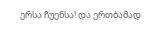ერსა ჩუენსა! და ერთბამად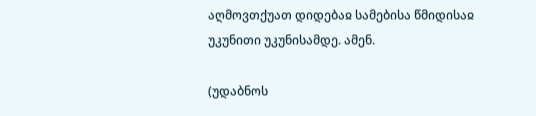აღმოვთქუათ დიდებაჲ სამებისა წმიდისაჲ უკუნითი უკუნისამდე. ამენ.

(უდაბნოს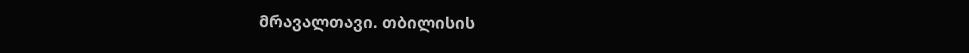მრავალთავი. თბილისის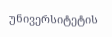უნივერსიტეტის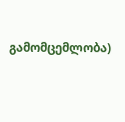გამომცემლობა)